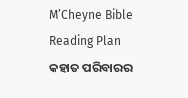M’Cheyne Bible Reading Plan
କହାତ ପରିବାରର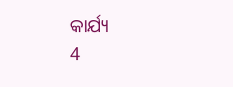କାର୍ଯ୍ୟ
4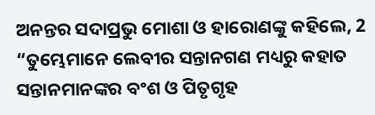ଅନନ୍ତର ସଦାପ୍ରଭୁ ମୋଶା ଓ ହାରୋଣଙ୍କୁ କହିଲେ, 2 “ତୁମ୍ଭେମାନେ ଲେବୀର ସନ୍ତାନଗଣ ମଧ୍ୟରୁ କହାତ ସନ୍ତାନମାନଙ୍କର ବଂଶ ଓ ପିତୃଗୃହ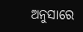ଅନୁସାରେ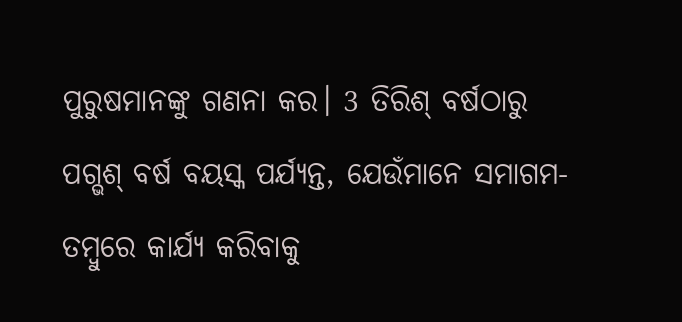ପୁରୁଷମାନଙ୍କୁ ଗଣନା କର। 3 ତିରିଶ୍ ବର୍ଷଠାରୁ ପଗ୍ଭଶ୍ ବର୍ଷ ବୟସ୍କ ପର୍ଯ୍ୟନ୍ତ, ଯେଉଁମାନେ ସମାଗମ-ତମ୍ବୁରେ କାର୍ଯ୍ୟ କରିବାକୁ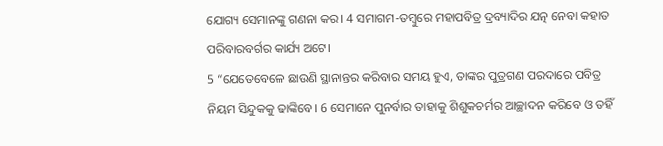ଯୋଗ୍ୟ ସେମାନଙ୍କୁ ଗଣନା କର। 4 ସମାଗମ-ତମ୍ବୁରେ ମହାପବିତ୍ର ଦ୍ରବ୍ୟାଦିର ଯତ୍ନ ନେବା କହାତ ପରିବାରବର୍ଗର କାର୍ଯ୍ୟ ଅଟେ।
5 “ଯେତେବେଳେ ଛାଉଣି ସ୍ଥାନାନ୍ତର କରିବାର ସମୟ ହୁଏ, ତାଙ୍କର ପୁତ୍ରଗଣ ପରଦାରେ ପବିତ୍ର ନିୟମ ସିନ୍ଦୁକକୁ ଢାଙ୍କିବେ। 6 ସେମାନେ ପୁନର୍ବାର ତାହାକୁ ଶିଶୁକଚର୍ମର ଆଚ୍ଛାଦନ କରିବେ ଓ ତହିଁ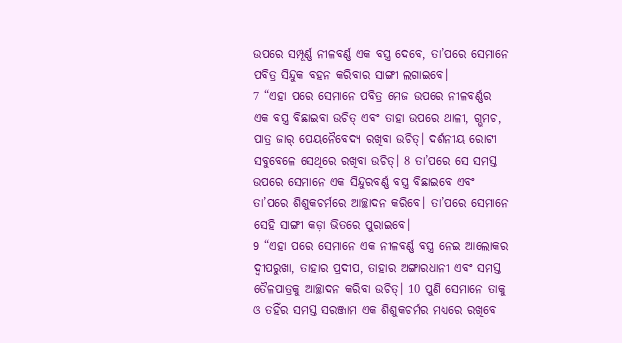ଉପରେ ସମ୍ପୂର୍ଣ୍ଣ ନୀଳବର୍ଣ୍ଣ ଏକ ବସ୍ତ୍ର ଦେବେ, ତା’ପରେ ସେମାନେ ପବିତ୍ର ସିନ୍ଦୁକ ବହନ କରିବାର ସାଙ୍ଗୀ ଲଗାଇବେ।
7 “ଏହା ପରେ ସେମାନେ ପବିତ୍ର ମେଜ ଉପରେ ନୀଳବର୍ଣ୍ଣର ଏକ ବସ୍ତ୍ର ବିଛାଇବା ଉଚିତ୍ ଏବଂ ତାହା ଉପରେ ଥାଳୀ, ଗ୍ଭମଚ, ପାତ୍ର ଜାର୍ ପେୟନୈବେଦ୍ୟ ରଖିବା ଉଚିତ୍। ଦର୍ଶନୀୟ ରୋଟୀ ସବୁବେଳେ ସେଥିରେ ରଖିବା ଉଚିତ୍। 8 ତା’ପରେ ସେ ସମସ୍ତ ଉପରେ ସେମାନେ ଏକ ସିନ୍ଦୁରବର୍ଣ୍ଣ ବସ୍ତ୍ର ବିଛାଇବେ ଏବଂ ତା’ପରେ ଶିଶୁକଚର୍ମରେ ଆଚ୍ଛାଦନ କରିବେ। ତା’ପରେ ସେମାନେ ସେହି ସାଙ୍ଗୀ କଡ଼ା ଭିତରେ ପୁରାଇବେ।
9 “ଏହା ପରେ ସେମାନେ ଏକ ନୀଳବର୍ଣ୍ଣ ବସ୍ତ୍ର ନେଇ ଆଲୋକର ଦ୍ୱୀପରୁଖା, ତାହାର ପ୍ରଦୀପ, ତାହାର ଅଙ୍ଗାରଧାନୀ ଏବଂ ସମସ୍ତ ତୈଳପାତ୍ରକୁ ଆଚ୍ଛାଦନ କରିବା ଉଚିତ୍। 10 ପୁଣି ସେମାନେ ତାକୁ ଓ ତହିଁର ସମସ୍ତ ସରଞ୍ଜାମ ଏକ ଶିଶୁକଚର୍ମର ମଧ୍ୟରେ ରଖିବେ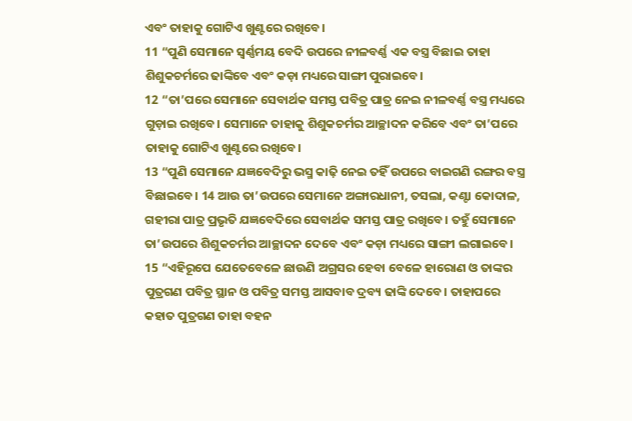ଏବଂ ତାହାକୁ ଗୋଟିଏ ଖୁଣ୍ଟରେ ରଖିବେ।
11 “ପୁଣି ସେମାନେ ସ୍ୱର୍ଣ୍ଣମୟ ବେଦି ଉପରେ ନୀଳବର୍ଣ୍ଣ ଏକ ବସ୍ତ୍ର ବିଛାଇ ତାହା ଶିଶୁକଚର୍ମରେ ଢାଙ୍କିବେ ଏବଂ କଡ଼ା ମଧ୍ୟରେ ସାଙ୍ଗୀ ପୁରାଇବେ।
12 “ତା’ପରେ ସେମାନେ ସେବାର୍ଥକ ସମସ୍ତ ପବିତ୍ର ପାତ୍ର ନେଇ ନୀଳବର୍ଣ୍ଣ ବସ୍ତ୍ର ମଧ୍ୟରେ ଗୁଡ଼ାଇ ରଖିବେ। ସେମାନେ ତାହାକୁ ଶିଶୁକଚର୍ମର ଆଚ୍ଛାଦନ କରିବେ ଏବଂ ତା’ପରେ ତାହାକୁ ଗୋଟିଏ ଖୁଣ୍ଟରେ ରଖିବେ।
13 “ପୁଣି ସେମାନେ ଯଜ୍ଞବେଦିରୁ ଭସ୍ମ କାଢ଼ି ନେଇ ତହିଁ ଉପରେ ବାଇଗଣି ରଙ୍ଗର ବସ୍ତ୍ର ବିଛାଇବେ। 14 ଆଉ ତା’ଉପରେ ସେମାନେ ଅଙ୍ଗାରଧାନୀ, ତସଲା, କଣ୍ଟା କୋଦାଳ, ଗହୀରା ପାତ୍ର ପ୍ରଭୃତି ଯଜ୍ଞବେଦିରେ ସେବାର୍ଥକ ସମସ୍ତ ପାତ୍ର ରଖିବେ। ତହୁଁ ସେମାନେ ତା’ଉପରେ ଶିଶୁକଚର୍ମର ଆଚ୍ଛାଦନ ଦେବେ ଏବଂ କଡ଼ା ମଧ୍ୟରେ ସାଙ୍ଗୀ ଲଗାଇବେ।
15 “ଏହିରୂପେ ଯେତେବେଳେ ଛାଉଣି ଅଗ୍ରସର ହେବା ବେଳେ ହାରୋଣ ଓ ତାଙ୍କର ପୁତ୍ରଗଣ ପବିତ୍ର ସ୍ଥାନ ଓ ପବିତ୍ର ସମସ୍ତ ଆସବାବ ଦ୍ରବ୍ୟ ଢାଙ୍କି ଦେବେ। ତାହାପରେ କହାତ ପୁତ୍ରଗଣ ତାହା ବହନ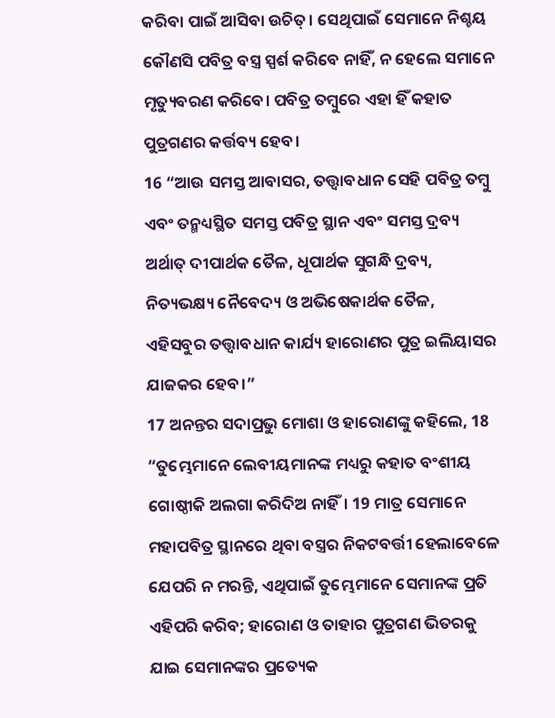କରିବା ପାଇଁ ଆସିବା ଉଚିତ୍। ସେଥିପାଇଁ ସେମାନେ ନିଶ୍ଚୟ କୌଣସି ପବିତ୍ର ବସ୍ତ୍ର ସ୍ପର୍ଶ କରିବେ ନାହିଁ, ନ ହେଲେ ସମାନେ ମୃତ୍ୟୁବରଣ କରିବେ। ପବିତ୍ର ତମ୍ବୁରେ ଏହା ହିଁ କହାତ ପୁତ୍ରଗଣର କର୍ତ୍ତବ୍ୟ ହେବ।
16 “ଆଉ ସମସ୍ତ ଆବାସର, ତତ୍ତ୍ୱାବଧାନ ସେହି ପବିତ୍ର ତମ୍ବୁ ଏବଂ ତନ୍ମଧ୍ୟସ୍ଥିତ ସମସ୍ତ ପବିତ୍ର ସ୍ଥାନ ଏବଂ ସମସ୍ତ ଦ୍ରବ୍ୟ ଅର୍ଥାତ୍ ଦୀପାର୍ଥକ ତୈଳ, ଧୂପାର୍ଥକ ସୁଗନ୍ଧି ଦ୍ରବ୍ୟ, ନିତ୍ୟଭକ୍ଷ୍ୟ ନୈବେଦ୍ୟ ଓ ଅଭିଷେକାର୍ଥକ ତୈଳ, ଏହିସବୁର ତତ୍ତ୍ୱାବଧାନ କାର୍ଯ୍ୟ ହାରୋଣର ପୁତ୍ର ଇଲିୟାସର ଯାଜକର ହେବ।”
17 ଅନନ୍ତର ସଦାପ୍ରଭୁ ମୋଶା ଓ ହାରୋଣଙ୍କୁ କହିଲେ, 18 “ତୁମ୍ଭେମାନେ ଲେବୀୟମାନଙ୍କ ମଧ୍ୟରୁ କହାତ ବଂଶୀୟ ଗୋଷ୍ଠୀକି ଅଲଗା କରିଦିଅ ନାହିଁ। 19 ମାତ୍ର ସେମାନେ ମହାପବିତ୍ର ସ୍ଥାନରେ ଥିବା ବସ୍ତ୍ରର ନିକଟବର୍ତ୍ତୀ ହେଲାବେଳେ ଯେପରି ନ ମରନ୍ତି, ଏଥିପାଇଁ ତୁମ୍ଭେମାନେ ସେମାନଙ୍କ ପ୍ରତି ଏହିପରି କରିବ; ହାରୋଣ ଓ ତାହାର ପୁତ୍ରଗଣ ଭିତରକୁ ଯାଇ ସେମାନଙ୍କର ପ୍ରତ୍ୟେକ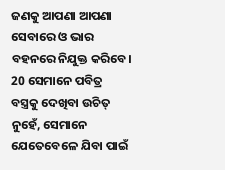ଜଣକୁ ଆପଣା ଆପଣା ସେବାରେ ଓ ଭାର ବହନରେ ନିଯୁକ୍ତ କରିବେ। 20 ସେମାନେ ପବିତ୍ର ବସ୍ତ୍ରକୁ ଦେଖିବା ଉଚିତ୍ ନୁହେଁ, ସେମାନେ ଯେତେବେଳେ ଯିବା ପାଇଁ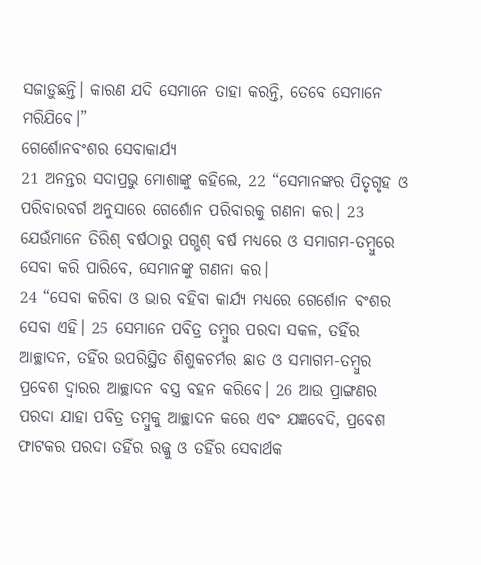ସଜାଡ଼ୁଛନ୍ତି। କାରଣ ଯଦି ସେମାନେ ତାହା କରନ୍ତି, ତେବେ ସେମାନେ ମରିଯିବେ।”
ଗେର୍ଶୋନବଂଶର ସେବାକାର୍ଯ୍ୟ
21 ଅନନ୍ତର ସଦାପ୍ରଭୁ ମୋଶାଙ୍କୁ କହିଲେ, 22 “ସେମାନଙ୍କର ପିତୃଗୃହ ଓ ପରିବାରବର୍ଗ ଅନୁସାରେ ଗେର୍ଶୋନ ପରିବାରକୁ ଗଣନା କର। 23 ଯେଉଁମାନେ ତିରିଶ୍ ବର୍ଷଠାରୁ ପଗ୍ଭଶ୍ ବର୍ଷ ମଧ୍ୟରେ ଓ ସମାଗମ-ତମ୍ବୁରେ ସେବା କରି ପାରିବେ, ସେମାନଙ୍କୁ ଗଣନା କର।
24 “ସେବା କରିବା ଓ ଭାର ବହିବା କାର୍ଯ୍ୟ ମଧ୍ୟରେ ଗେର୍ଶୋନ ବଂଶର ସେବା ଏହି। 25 ସେମାନେ ପବିତ୍ର ତମ୍ବୁର ପରଦା ସକଳ, ତହିଁର ଆଚ୍ଛାଦନ, ତହିଁର ଉପରିସ୍ଥିତ ଶିଶୁକଚର୍ମର ଛାତ ଓ ସମାଗମ-ତମ୍ବୁର ପ୍ରବେଶ ଦ୍ୱାରର ଆଚ୍ଛାଦନ ବସ୍ତ୍ର ବହନ କରିବେ। 26 ଆଉ ପ୍ରାଙ୍ଗଣର ପରଦା ଯାହା ପବିତ୍ର ତମ୍ବୁକୁ ଆଚ୍ଛାଦନ କରେ ଏବଂ ଯଜ୍ଞବେଦି, ପ୍ରବେଶ ଫାଟକର ପରଦା ତହିଁର ରଜ୍ଜୁ ଓ ତହିଁର ସେବାର୍ଥକ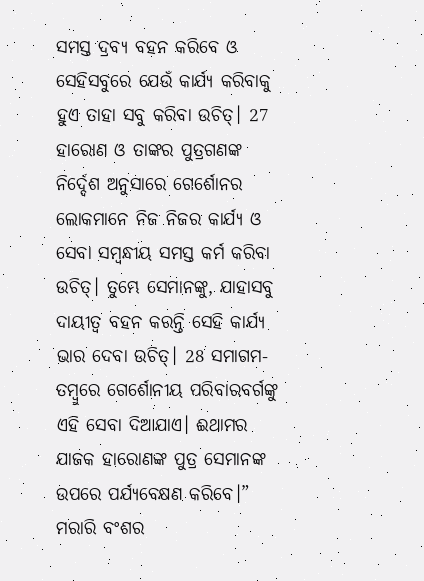ସମସ୍ତ ଦ୍ରବ୍ୟ ବହନ କରିବେ ଓ ସେହିସବୁରେ ଯେଉଁ କାର୍ଯ୍ୟ କରିବାକୁ ହୁଏ ତାହା ସବୁ କରିବା ଉଚିତ୍। 27 ହାରୋଣ ଓ ତାଙ୍କର ପୁତ୍ରଗଣଙ୍କ ନିର୍ଦ୍ଦେଶ ଅନୁସାରେ ଗେର୍ଶୋନର ଲୋକମାନେ ନିଜ ନିଜର କାର୍ଯ୍ୟ ଓ ସେବା ସମ୍ବନ୍ଧୀୟ ସମସ୍ତ କର୍ମ କରିବା ଉଚିତ୍। ତୁମ୍ଭେ ସେମାନଙ୍କୁ, ଯାହାସବୁ ଦାୟୀତ୍ୱ ବହନ କରନ୍ତି ସେହି କାର୍ଯ୍ୟ ଭାର ଦେବା ଉଚିତ୍। 28 ସମାଗମ-ତମ୍ବୁରେ ଗେର୍ଶୋନୀୟ ପରିବାରବର୍ଗଙ୍କୁ ଏହି ସେବା ଦିଆଯାଏ। ଈଥାମର ଯାଜକ ହାରୋଣଙ୍କ ପୁତ୍ର ସେମାନଙ୍କ ଉପରେ ପର୍ଯ୍ୟବେକ୍ଷଣ କରିବେ।”
ମରାରି ବଂଶର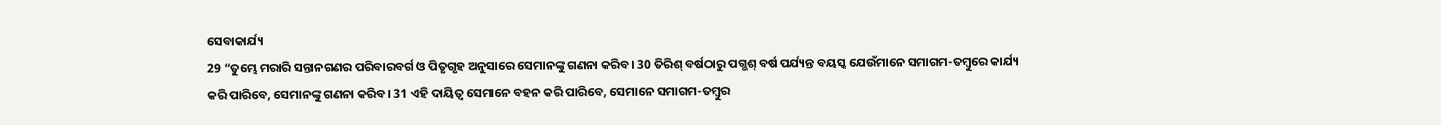ସେବାକାର୍ଯ୍ୟ
29 “ତୁମ୍ଭେ ମରାରି ସନ୍ତାନଗଣର ପରିବାରବର୍ଗ ଓ ପିତୃଗୃହ ଅନୁସାରେ ସେମାନଙ୍କୁ ଗଣନା କରିବ। 30 ତିରିଶ୍ ବର୍ଷଠାରୁ ପଗ୍ଭଶ୍ ବର୍ଷ ପର୍ଯ୍ୟନ୍ତ ବୟସ୍କ ଯେଉଁମାନେ ସମାଗମ-ତମ୍ବୁରେ କାର୍ଯ୍ୟ କରି ପାରିବେ, ସେମାନଙ୍କୁ ଗଣନା କରିବ। 31 ଏହି ଦାୟିତ୍ୱ ସେମାନେ ବହନ କରି ପାରିବେ, ସେମାନେ ସମାଗମ-ତମ୍ବୁର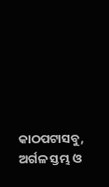କାଠପଟାସବୁ, ଅର୍ଗଳ ସ୍ତମ୍ଭ ଓ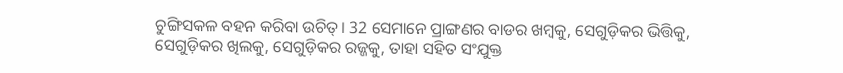ଚୁଙ୍ଗିସକଳ ବହନ କରିବା ଉଚିତ୍। 32 ସେମାନେ ପ୍ରାଙ୍ଗଣର ବାଡର ଖମ୍ବକୁ, ସେଗୁଡ଼ିକର ଭିତ୍ତିକୁ, ସେଗୁଡ଼ିକର ଖିଲକୁ, ସେଗୁଡ଼ିକର ରଜ୍ଜକୁ, ତାହା ସହିତ ସଂଯୁକ୍ତ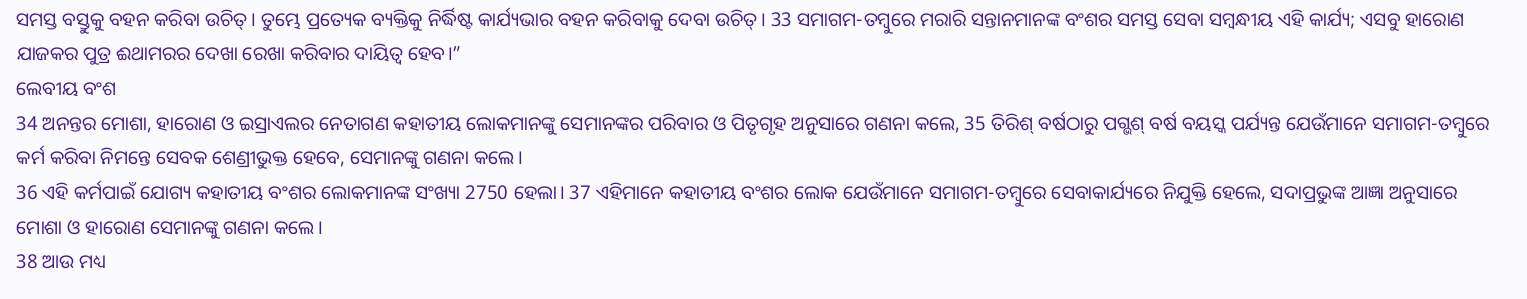ସମସ୍ତ ବସ୍ତୁକୁ ବହନ କରିବା ଉଚିତ୍। ତୁମ୍ଭେ ପ୍ରତ୍ୟେକ ବ୍ୟକ୍ତିକୁ ନିର୍ଦ୍ଧିଷ୍ଟ କାର୍ଯ୍ୟଭାର ବହନ କରିବାକୁ ଦେବା ଉଚିତ୍। 33 ସମାଗମ-ତମ୍ବୁରେ ମରାରି ସନ୍ତାନମାନଙ୍କ ବଂଶର ସମସ୍ତ ସେବା ସମ୍ବନ୍ଧୀୟ ଏହି କାର୍ଯ୍ୟ; ଏସବୁ ହାରୋଣ ଯାଜକର ପୁତ୍ର ଈଥାମରର ଦେଖା ରେଖା କରିବାର ଦାୟିତ୍ୱ ହେବ।”
ଲେବୀୟ ବଂଶ
34 ଅନନ୍ତର ମୋଶା, ହାରୋଣ ଓ ଇସ୍ରାଏଲର ନେତାଗଣ କହାତୀୟ ଲୋକମାନଙ୍କୁ ସେମାନଙ୍କର ପରିବାର ଓ ପିତୃଗୃହ ଅନୁସାରେ ଗଣନା କଲେ, 35 ତିରିଶ୍ ବର୍ଷଠାରୁ ପଗ୍ଭଶ୍ ବର୍ଷ ବୟସ୍କ ପର୍ଯ୍ୟନ୍ତ ଯେଉଁମାନେ ସମାଗମ-ତମ୍ବୁରେ କର୍ମ କରିବା ନିମନ୍ତେ ସେବକ ଶେଣ୍ରୀଭୁକ୍ତ ହେବେ, ସେମାନଙ୍କୁ ଗଣନା କଲେ।
36 ଏହି କର୍ମପାଇଁ ଯୋଗ୍ୟ କହାତୀୟ ବଂଶର ଲୋକମାନଙ୍କ ସଂଖ୍ୟା 2750 ହେଲା। 37 ଏହିମାନେ କହାତୀୟ ବଂଶର ଲୋକ ଯେଉଁମାନେ ସମାଗମ-ତମ୍ବୁରେ ସେବାକାର୍ଯ୍ୟରେ ନିଯୁକ୍ତି ହେଲେ, ସଦାପ୍ରଭୁଙ୍କ ଆଜ୍ଞା ଅନୁସାରେ ମୋଶା ଓ ହାରୋଣ ସେମାନଙ୍କୁ ଗଣନା କଲେ।
38 ଆଉ ମଧ୍ୟ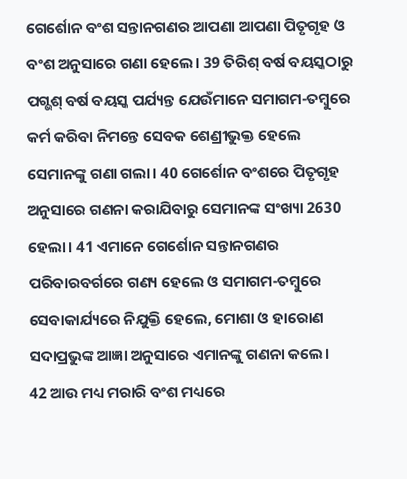ଗେର୍ଶୋନ ବଂଶ ସନ୍ତାନଗଣର ଆପଣା ଆପଣା ପିତୃଗୃହ ଓ ବଂଶ ଅନୁସାରେ ଗଣା ହେଲେ। 39 ତିରିଶ୍ ବର୍ଷ ବୟସ୍କଠାରୁ ପଗ୍ଭଶ୍ ବର୍ଷ ବୟସ୍କ ପର୍ଯ୍ୟନ୍ତ ଯେଉଁମାନେ ସମାଗମ-ତମ୍ବୁରେ କର୍ମ କରିବା ନିମନ୍ତେ ସେବକ ଶେଣ୍ରୀଭୁକ୍ତ ହେଲେ ସେମାନଙ୍କୁ ଗଣା ଗଲା। 40 ଗେର୍ଶୋନ ବଂଶରେ ପିତୃଗୃହ ଅନୁସାରେ ଗଣନା କରାଯିବାରୁ ସେମାନଙ୍କ ସଂଖ୍ୟା 2630 ହେଲା। 41 ଏମାନେ ଗେର୍ଶୋନ ସନ୍ତାନଗଣର ପରିବାରବର୍ଗରେ ଗଣ୍ୟ ହେଲେ ଓ ସମାଗମ-ତମ୍ବୁରେ ସେବାକାର୍ଯ୍ୟରେ ନିଯୁକ୍ତି ହେଲେ, ମୋଶା ଓ ହାରୋଣ ସଦାପ୍ରଭୁଙ୍କ ଆଜ୍ଞା ଅନୁସାରେ ଏମାନଙ୍କୁ ଗଣନା କଲେ।
42 ଆଉ ମଧ୍ୟ ମରାରି ବଂଶ ମଧ୍ୟରେ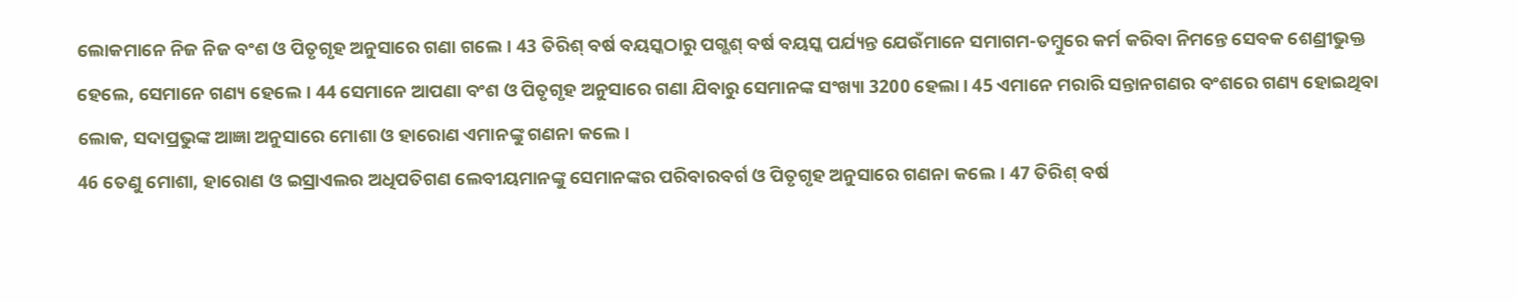ଲୋକମାନେ ନିଜ ନିଜ ବଂଶ ଓ ପିତୃଗୃହ ଅନୁସାରେ ଗଣା ଗଲେ। 43 ତିରିଶ୍ ବର୍ଷ ବୟସ୍କଠାରୁ ପଗ୍ଭଶ୍ ବର୍ଷ ବୟସ୍କ ପର୍ଯ୍ୟନ୍ତ ଯେଉଁମାନେ ସମାଗମ-ତମ୍ବୁରେ କର୍ମ କରିବା ନିମନ୍ତେ ସେବକ ଶେଣ୍ରୀଭୁକ୍ତ ହେଲେ, ସେମାନେ ଗଣ୍ୟ ହେଲେ। 44 ସେମାନେ ଆପଣା ବଂଶ ଓ ପିତୃଗୃହ ଅନୁସାରେ ଗଣା ଯିବାରୁ ସେମାନଙ୍କ ସଂଖ୍ୟା 3200 ହେଲା। 45 ଏମାନେ ମରାରି ସନ୍ତାନଗଣର ବଂଶରେ ଗଣ୍ୟ ହୋଇଥିବା ଲୋକ, ସଦାପ୍ରଭୁଙ୍କ ଆଜ୍ଞା ଅନୁସାରେ ମୋଶା ଓ ହାରୋଣ ଏମାନଙ୍କୁ ଗଣନା କଲେ।
46 ତେଣୁ ମୋଶା, ହାରୋଣ ଓ ଇସ୍ରାଏଲର ଅଧିପତିଗଣ ଲେବୀୟମାନଙ୍କୁ ସେମାନଙ୍କର ପରିବାରବର୍ଗ ଓ ପିତୃଗୃହ ଅନୁସାରେ ଗଣନା କଲେ। 47 ତିରିଶ୍ ବର୍ଷ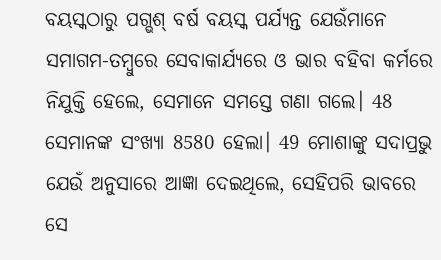ବୟସ୍କଠାରୁ ପଗ୍ଭଶ୍ ବର୍ଷ ବୟସ୍କ ପର୍ଯ୍ୟନ୍ତ ଯେଉଁମାନେ ସମାଗମ-ତମ୍ବୁରେ ସେବାକାର୍ଯ୍ୟରେ ଓ ଭାର ବହିବା କର୍ମରେ ନିଯୁକ୍ତି ହେଲେ, ସେମାନେ ସମସ୍ତେ ଗଣା ଗଲେ। 48 ସେମାନଙ୍କ ସଂଖ୍ୟା 8580 ହେଲା। 49 ମୋଶାଙ୍କୁ ସଦାପ୍ରଭୁ ଯେଉଁ ଅନୁସାରେ ଆଜ୍ଞା ଦେଇଥିଲେ, ସେହିପରି ଭାବରେ ସେ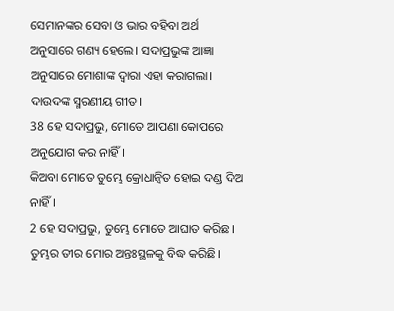ସେମାନଙ୍କର ସେବା ଓ ଭାର ବହିବା ଅର୍ଥ ଅନୁସାରେ ଗଣ୍ୟ ହେଲେ। ସଦାପ୍ରଭୁଙ୍କ ଆଜ୍ଞା ଅନୁସାରେ ମୋଶାଙ୍କ ଦ୍ୱାରା ଏହା କରାଗଲା।
ଦାଉଦଙ୍କ ସ୍ମରଣୀୟ ଗୀତ।
38 ହେ ସଦାପ୍ରଭୁ, ମୋତେ ଆପଣା କୋପରେ ଅନୁଯୋଗ କର ନାହିଁ।
କିଅବା ମୋତେ ତୁମ୍ଭେ କ୍ରୋଧାନ୍ୱିତ ହୋଇ ଦଣ୍ଡ ଦିଅ ନାହିଁ।
2 ହେ ସଦାପ୍ରଭୁ, ତୁମ୍ଭେ ମୋତେ ଆଘାତ କରିଛ।
ତୁମ୍ଭର ତୀର ମୋର ଅନ୍ତଃସ୍ଥଳକୁ ବିଦ୍ଧ କରିଛି।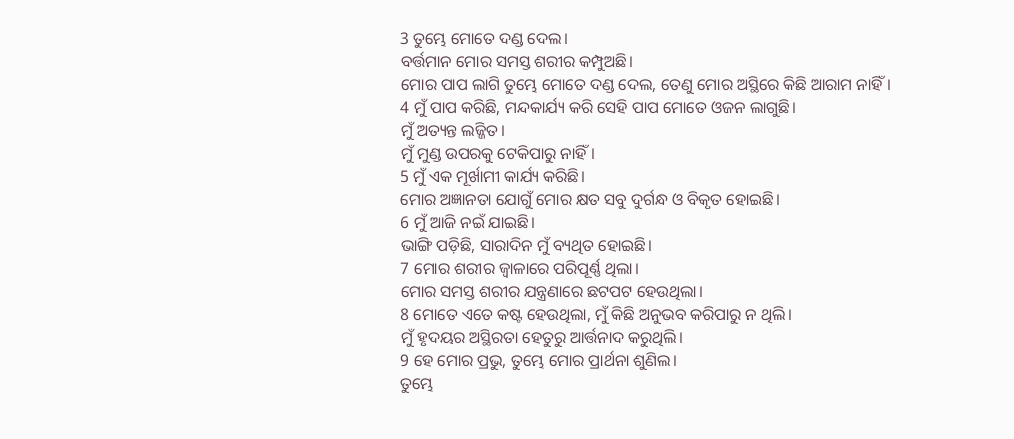3 ତୁମ୍ଭେ ମୋତେ ଦଣ୍ଡ ଦେଲ।
ବର୍ତ୍ତମାନ ମୋର ସମସ୍ତ ଶରୀର କମ୍ପୁଅଛି।
ମୋର ପାପ ଲାଗି ତୁମ୍ଭେ ମୋତେ ଦଣ୍ଡ ଦେଲ, ତେଣୁ ମୋର ଅସ୍ଥିରେ କିଛି ଆରାମ ନାହିଁ।
4 ମୁଁ ପାପ କରିଛି, ମନ୍ଦକାର୍ଯ୍ୟ କରି ସେହି ପାପ ମୋତେ ଓଜନ ଲାଗୁଛି।
ମୁଁ ଅତ୍ୟନ୍ତ ଲଜ୍ଜିତ।
ମୁଁ ମୁଣ୍ଡ ଉପରକୁ ଟେକିପାରୁ ନାହିଁ।
5 ମୁଁ ଏକ ମୂର୍ଖାମୀ କାର୍ଯ୍ୟ କରିଛି।
ମୋର ଅଜ୍ଞାନତା ଯୋଗୁଁ ମୋର କ୍ଷତ ସବୁ ଦୁର୍ଗନ୍ଧ ଓ ବିକୃତ ହୋଇଛି।
6 ମୁଁ ଆଜି ନଇଁ ଯାଇଛି।
ଭାଙ୍ଗି ପଡ଼ିଛି, ସାରାଦିନ ମୁଁ ବ୍ୟଥିତ ହୋଇଛି।
7 ମୋର ଶରୀର ଜ୍ୱାଳାରେ ପରିପୂର୍ଣ୍ଣ ଥିଲା।
ମୋର ସମସ୍ତ ଶରୀର ଯନ୍ତ୍ରଣାରେ ଛଟପଟ ହେଉଥିଲା।
8 ମୋତେ ଏତେ କଷ୍ଟ ହେଉଥିଲା, ମୁଁ କିଛି ଅନୁଭବ କରିପାରୁ ନ ଥିଲି।
ମୁଁ ହୃଦୟର ଅସ୍ଥିରତା ହେତୁରୁ ଆର୍ତ୍ତନାଦ କରୁଥିଲି।
9 ହେ ମୋର ପ୍ରଭୁ, ତୁମ୍ଭେ ମୋର ପ୍ରାର୍ଥନା ଶୁଣିଲ।
ତୁମ୍ଭେ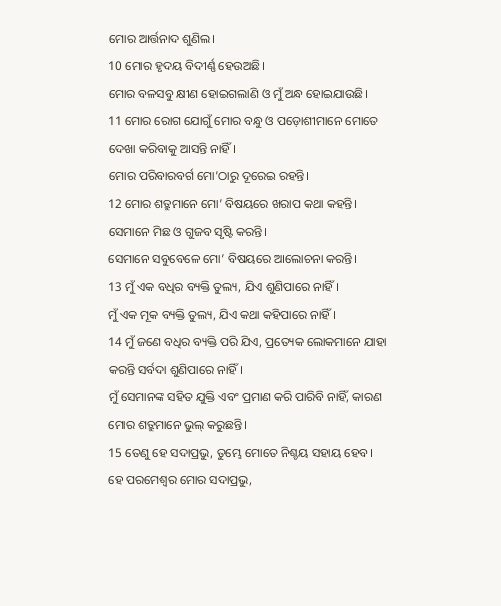ମୋର ଆର୍ତ୍ତନାଦ ଶୁଣିଲ।
10 ମୋର ହୃଦୟ ବିଦୀର୍ଣ୍ଣ ହେଉଅଛି।
ମୋର ବଳସବୁ କ୍ଷୀଣ ହୋଇଗଲାଣି ଓ ମୁଁ ଅନ୍ଧ ହୋଇଯାଉଛି।
11 ମୋର ରୋଗ ଯୋଗୁଁ ମୋର ବନ୍ଧୁ ଓ ପଡ଼ୋଶୀମାନେ ମୋତେ ଦେଖା କରିବାକୁ ଆସନ୍ତି ନାହିଁ।
ମୋର ପରିବାରବର୍ଗ ମୋ’ଠାରୁ ଦୂରେଇ ରହନ୍ତି।
12 ମୋର ଶତ୍ରୁମାନେ ମୋ’ ବିଷୟରେ ଖରାପ କଥା କହନ୍ତି।
ସେମାନେ ମିଛ ଓ ଗୁଜବ ସୃଷ୍ଟି କରନ୍ତି।
ସେମାନେ ସବୁବେଳେ ମୋ’ ବିଷୟରେ ଆଲୋଚନା କରନ୍ତି।
13 ମୁଁ ଏକ ବଧିର ବ୍ୟକ୍ତି ତୁଲ୍ୟ, ଯିଏ ଶୁଣିପାରେ ନାହିଁ।
ମୁଁ ଏକ ମୂକ ବ୍ୟକ୍ତି ତୁଲ୍ୟ, ଯିଏ କଥା କହିପାରେ ନାହିଁ।
14 ମୁଁ ଜଣେ ବଧିର ବ୍ୟକ୍ତି ପରି ଯିଏ, ପ୍ରତ୍ୟେକ ଲୋକମାନେ ଯାହା କରନ୍ତି ସର୍ବଦା ଶୁଣିପାରେ ନାହିଁ।
ମୁଁ ସେମାନଙ୍କ ସହିତ ଯୁକ୍ତି ଏବଂ ପ୍ରମାଣ କରି ପାରିବି ନାହିଁ, କାରଣ ମୋର ଶତ୍ରୁମାନେ ଭୁଲ୍ କରୁଛନ୍ତି।
15 ତେଣୁ ହେ ସଦାପ୍ରଭୁ, ତୁମ୍ଭେ ମୋତେ ନିଶ୍ଚୟ ସହାୟ ହେବ।
ହେ ପରମେଶ୍ୱର ମୋର ସଦାପ୍ରଭୁ,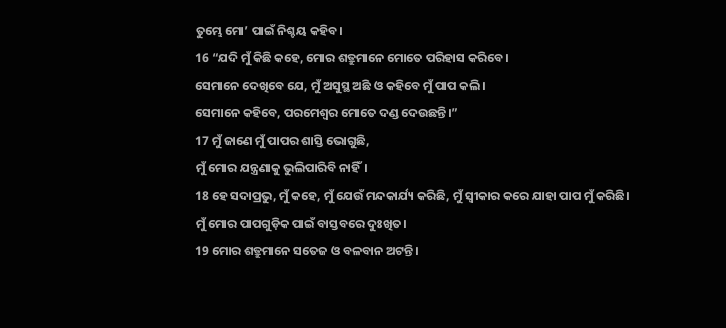ତୁମ୍ଭେ ମୋ’ ପାଇଁ ନିଶ୍ଚୟ କହିବ।
16 “ଯଦି ମୁଁ କିଛି କହେ, ମୋର ଶତ୍ରୁମାନେ ମୋତେ ପରିହାସ କରିବେ।
ସେମାନେ ଦେଖିବେ ଯେ, ମୁଁ ଅସୁସ୍ଥ ଅଛି ଓ କହିବେ ମୁଁ ପାପ କଲି।
ସେମାନେ କହିବେ, ପରମେଶ୍ୱର ମୋତେ ଦଣ୍ଡ ଦେଉଛନ୍ତି।”
17 ମୁଁ ଜାଣେ ମୁଁ ପାପର ଶାସ୍ତି ଭୋଗୁଛି,
ମୁଁ ମୋର ଯନ୍ତ୍ରଣାକୁ ଭୁଲିପାରିବି ନାହିଁ।
18 ହେ ସଦାପ୍ରଭୁ, ମୁଁ କହେ, ମୁଁ ଯେଉଁ ମନ୍ଦକାର୍ଯ୍ୟ କରିଛି, ମୁଁ ସ୍ୱୀକାର କରେ ଯାହା ପାପ ମୁଁ କରିଛି।
ମୁଁ ମୋର ପାପଗୁଡ଼ିକ ପାଇଁ ବାସ୍ତବରେ ଦୁଃଖିତ।
19 ମୋର ଶତ୍ରୁମାନେ ସତେଜ ଓ ବଳବାନ ଅଟନ୍ତି।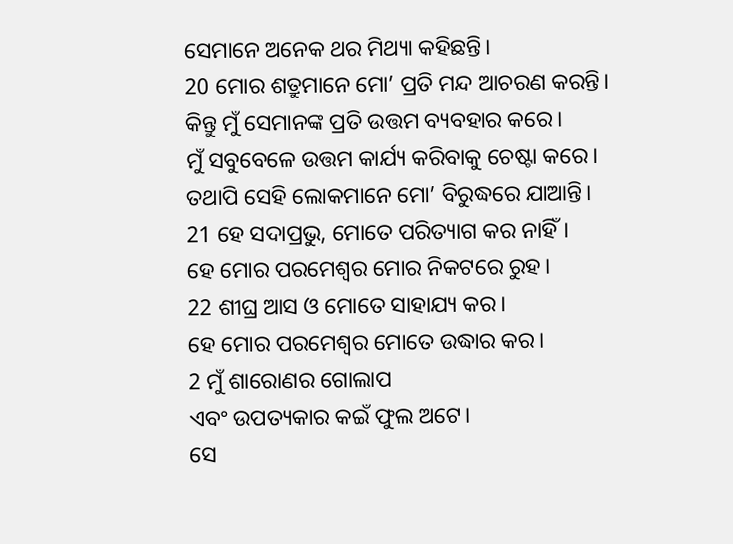ସେମାନେ ଅନେକ ଥର ମିଥ୍ୟା କହିଛନ୍ତି।
20 ମୋର ଶତ୍ରୁମାନେ ମୋ’ ପ୍ରତି ମନ୍ଦ ଆଚରଣ କରନ୍ତି।
କିନ୍ତୁ ମୁଁ ସେମାନଙ୍କ ପ୍ରତି ଉତ୍ତମ ବ୍ୟବହାର କରେ।
ମୁଁ ସବୁବେଳେ ଉତ୍ତମ କାର୍ଯ୍ୟ କରିବାକୁ ଚେଷ୍ଟା କରେ।
ତଥାପି ସେହି ଲୋକମାନେ ମୋ’ ବିରୁଦ୍ଧରେ ଯାଆନ୍ତି।
21 ହେ ସଦାପ୍ରଭୁ, ମୋତେ ପରିତ୍ୟାଗ କର ନାହିଁ।
ହେ ମୋର ପରମେଶ୍ୱର ମୋର ନିକଟରେ ରୁହ।
22 ଶୀଘ୍ର ଆସ ଓ ମୋତେ ସାହାଯ୍ୟ କର।
ହେ ମୋର ପରମେଶ୍ୱର ମୋତେ ଉଦ୍ଧାର କର।
2 ମୁଁ ଶାରୋଣର ଗୋଲାପ
ଏବଂ ଉପତ୍ୟକାର କଇଁ ଫୁଲ ଅଟେ।
ସେ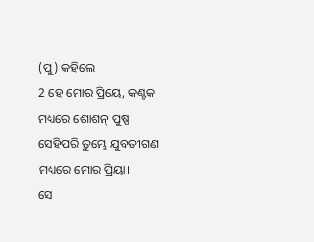(ପୁ) କହିଲେ
2 ହେ ମୋର ପ୍ରିୟେ, କଣ୍ଟକ ମଧ୍ୟରେ ଶୋଶନ୍ ପୁଷ୍ପ
ସେହିପରି ତୁମ୍ଭେ ଯୁବତୀଗଣ ମଧ୍ୟରେ ମୋର ପ୍ରିୟା।
ସେ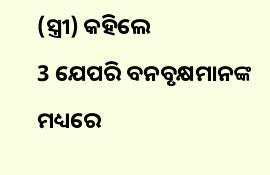(ସ୍ତ୍ରୀ) କହିଲେ
3 ଯେପରି ବନବୃକ୍ଷମାନଙ୍କ ମଧ୍ୟରେ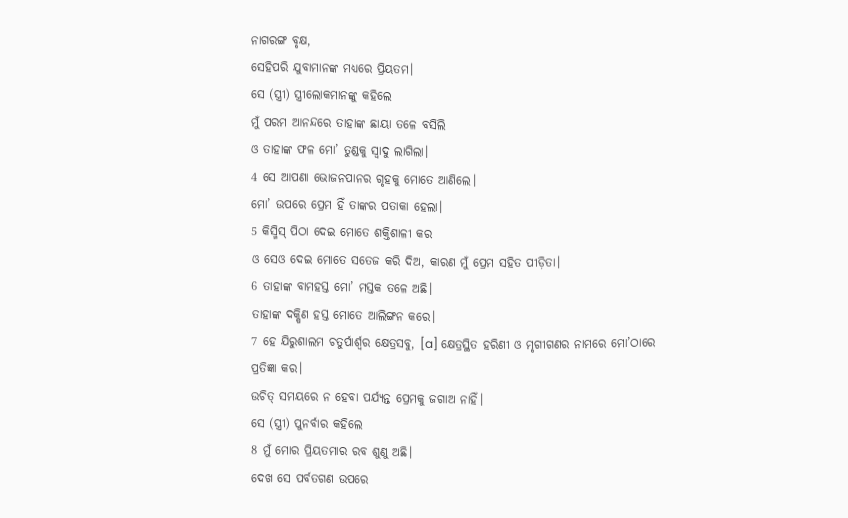ନାଗରଙ୍ଗ ବୃକ୍ଷ,
ସେହିପରି ଯୁବାମାନଙ୍କ ମଧ୍ୟରେ ପ୍ରିୟତମ।
ସେ (ସ୍ତ୍ରୀ) ସ୍ତ୍ରୀଲୋକମାନଙ୍କୁ କହିଲେ
ମୁଁ ପରମ ଆନନ୍ଦରେ ତାହାଙ୍କ ଛାୟା ତଳେ ବସିଲି
ଓ ତାହାଙ୍କ ଫଳ ମୋ’ ତୁଣ୍ଡକୁ ସ୍ୱାଦୁ ଲାଗିଲା।
4 ସେ ଆପଣା ଭୋଜନପାନର ଗୃହକୁ ମୋତେ ଆଣିଲେ।
ମୋ’ ଉପରେ ପ୍ରେମ ହିଁ ତାଙ୍କର ପତାକା ହେଲା।
5 କିସ୍ମିସ୍ ପିଠା ଦେଇ ମୋତେ ଶକ୍ତିଶାଳୀ କର
ଓ ସେଓ ଦେଇ ମୋତେ ସତେଜ କରି ଦିଅ, କାରଣ ମୁଁ ପ୍ରେମ ସହିତ ପୀଡ଼ିତା।
6 ତାହାଙ୍କ ବାମହସ୍ତ ମୋ’ ମସ୍ତକ ତଳେ ଅଛି।
ତାହାଙ୍କ ଦକ୍ଷିଣ ହସ୍ତ ମୋତେ ଆଲିଙ୍ଗନ କରେ।
7 ହେ ଯିରୁଶାଲମ ଚତୁର୍ପାର୍ଶ୍ୱର କ୍ଷେତ୍ରସବୁ, [a] କ୍ଷେତ୍ରସ୍ଥିତ ହରିଣୀ ଓ ମୃଗୀଗଣର ନାମରେ ମୋ’ଠାରେ ପ୍ରତିଜ୍ଞା କର।
ଉଚିତ୍ ସମୟରେ ନ ହେବା ପର୍ଯ୍ୟନ୍ତ ପ୍ରେମକୁ ଜଗାଅ ନାହିଁ।
ସେ (ସ୍ତ୍ରୀ) ପୁନର୍ବାର କହିଲେ
8 ମୁଁ ମୋର ପ୍ରିୟତମାର ରବ ଶୁଣୁ ଅଛି।
ଦେଖ ସେ ପର୍ବତଗଣ ଉପରେ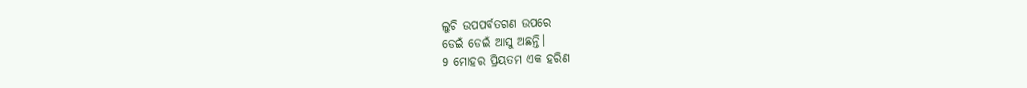ଲୁଚି ଉପପର୍ବତଗଣ ଉପରେ
ଡେଇଁ ଡେଇଁ ଆସୁ ଅଛନ୍ତି।
9 ମୋହର ପ୍ରିୟତମ ଏକ ହରିଣ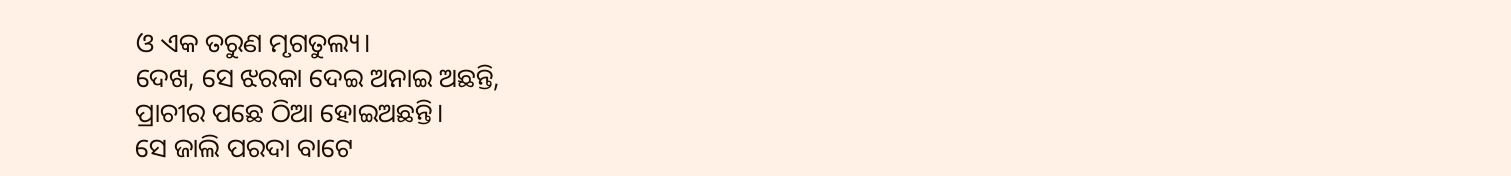ଓ ଏକ ତରୁଣ ମୃଗତୁଲ୍ୟ।
ଦେଖ, ସେ ଝରକା ଦେଇ ଅନାଇ ଅଛନ୍ତି,
ପ୍ରାଚୀର ପଛେ ଠିଆ ହୋଇଅଛନ୍ତି।
ସେ ଜାଲି ପରଦା ବାଟେ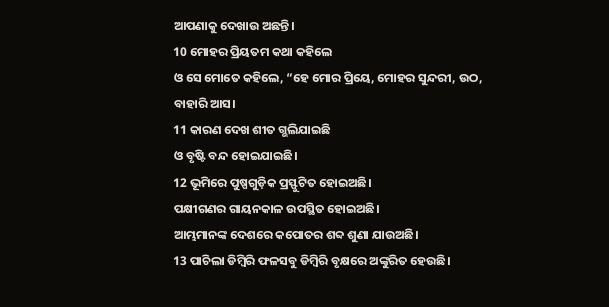ଆପଣାକୁ ଦେଖାଉ ଅଛନ୍ତି।
10 ମୋହର ପ୍ରିୟତମ କଥା କହିଲେ
ଓ ସେ ମୋତେ କହିଲେ, “ହେ ମୋର ପ୍ରିୟେ, ମୋହର ସୁନ୍ଦରୀ, ଉଠ,
ବାହାରି ଆସ।
11 କାରଣ ଦେଖ ଶୀତ ଗ୍ଭଲିଯାଇଛି
ଓ ବୃଷ୍ଟି ବନ୍ଦ ହୋଇଯାଇଛି।
12 ଭୂମିରେ ପୁଷ୍ପଗୁଡ଼ିକ ପ୍ରସ୍ଫୁଟିତ ହୋଇଅଛି।
ପକ୍ଷୀଗଣର ଗାୟନକାଳ ଉପସ୍ଥିତ ହୋଇଅଛି।
ଆମ୍ଭମାନଙ୍କ ଦେଶରେ କପୋତର ଶବ୍ଦ ଶୁଣା ଯାଉଅଛି।
13 ପାଚିଲା ଡିମ୍ବିରି ଫଳସବୁ ଡିମ୍ବିରି ବୃକ୍ଷରେ ଅଙ୍କୁରିତ ହେଉଛି।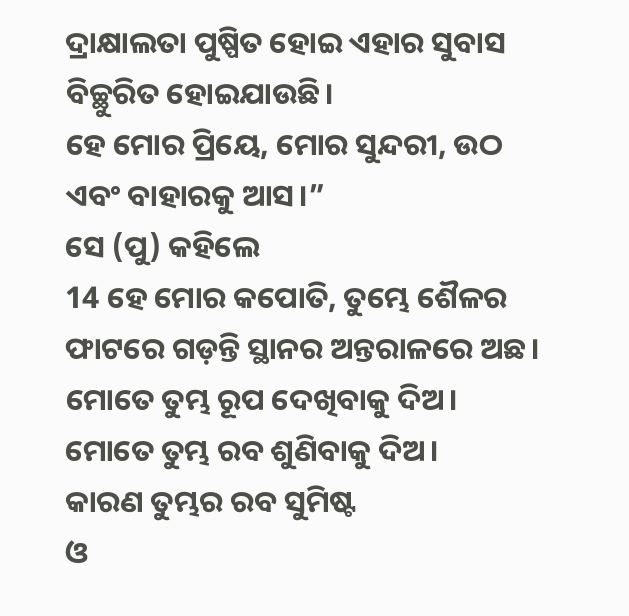ଦ୍ରାକ୍ଷାଲତା ପୁଷ୍ପିତ ହୋଇ ଏହାର ସୁବାସ ବିଚ୍ଛୁରିତ ହୋଇଯାଉଛି।
ହେ ମୋର ପ୍ରିୟେ, ମୋର ସୁନ୍ଦରୀ, ଉଠ
ଏବଂ ବାହାରକୁ ଆସ।”
ସେ (ପୁ) କହିଲେ
14 ହେ ମୋର କପୋତି, ତୁମ୍ଭେ ଶୈଳର ଫାଟରେ ଗଡ଼ନ୍ତି ସ୍ଥାନର ଅନ୍ତରାଳରେ ଅଛ।
ମୋତେ ତୁମ୍ଭ ରୂପ ଦେଖିବାକୁ ଦିଅ।
ମୋତେ ତୁମ୍ଭ ରବ ଶୁଣିବାକୁ ଦିଅ।
କାରଣ ତୁମ୍ଭର ରବ ସୁମିଷ୍ଟ
ଓ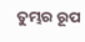ତୁମ୍ଭର ରୂପ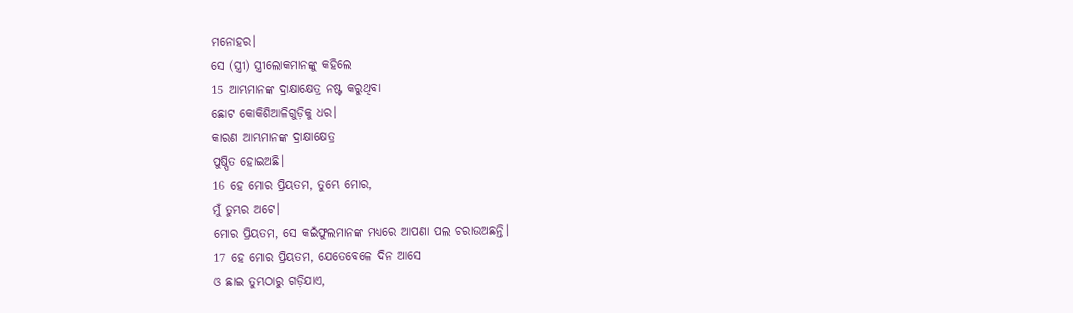ମନୋହର।
ସେ (ସ୍ତ୍ରୀ) ସ୍ତ୍ରୀଲୋକମାନଙ୍କୁ କହିଲେ
15 ଆମ୍ଭମାନଙ୍କ ଦ୍ରାକ୍ଷାକ୍ଷେତ୍ର ନଷ୍ଟ କରୁଥିବା
ଛୋଟ କୋକିଶିଆଳିଗୁଡ଼ିକୁ ଧର।
କାରଣ ଆମ୍ଭମାନଙ୍କ ଦ୍ରାକ୍ଷାକ୍ଷେତ୍ର
ପୁଷ୍ପିତ ହୋଇଅଛି।
16 ହେ ମୋର ପ୍ରିୟତମ, ତୁମ୍ଭେ ମୋର,
ମୁଁ ତୁମ୍ଭର ଅଟେ।
ମୋର ପ୍ରିୟତମ, ସେ କଇଁଫୁଲମାନଙ୍କ ମଧ୍ୟରେ ଆପଣା ପଲ ଚରାଉଅଛନ୍ତି।
17 ହେ ମୋର ପ୍ରିୟତମ, ଯେତେବେଳେ ଦିନ ଆସେ
ଓ ଛାଇ ତୁମ୍ଭଠାରୁ ଗଡ଼ିଯାଏ,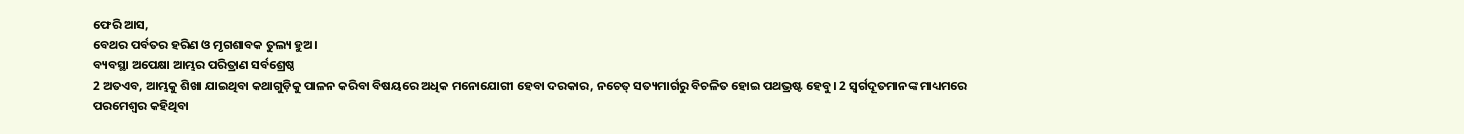ଫେରି ଆସ,
ବେଥର ପର୍ବତର ହରିଣ ଓ ମୃଗଶାବକ ତୁଲ୍ୟ ହୁଅ।
ବ୍ୟବସ୍ଥା ଅପେକ୍ଷା ଆମ୍ଭର ପରିତ୍ରାଣ ସର୍ବଶ୍ରେଷ୍ଠ
2 ଅତଏବ, ଆମ୍ଭକୁ ଶିଖା ଯାଇଥିବା କଥାଗୁଡ଼ିକୁ ପାଳନ କରିବା ବିଷୟରେ ଅଧିକ ମନୋଯୋଗୀ ହେବା ଦରକାର, ନଚେତ୍ ସତ୍ୟମାର୍ଗରୁ ବିଚଳିତ ହୋଇ ପଥଭ୍ରଷ୍ଟ ହେବୁ। 2 ସ୍ୱର୍ଗଦୂତମାନଙ୍କ ମାଧ୍ୟମରେ ପରମେଶ୍ୱର କହିଥିବା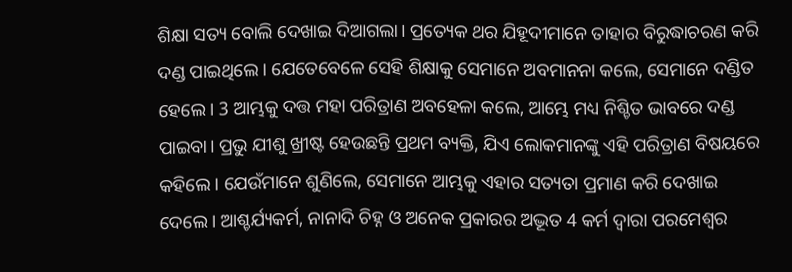ଶିକ୍ଷା ସତ୍ୟ ବୋଲି ଦେଖାଇ ଦିଆଗଲା। ପ୍ରତ୍ୟେକ ଥର ଯିହୂଦୀମାନେ ତାହାର ବିରୁଦ୍ଧାଚରଣ କରି ଦଣ୍ଡ ପାଇଥିଲେ। ଯେତେବେଳେ ସେହି ଶିକ୍ଷାକୁ ସେମାନେ ଅବମାନନା କଲେ, ସେମାନେ ଦଣ୍ଡିତ ହେଲେ। 3 ଆମ୍ଭକୁ ଦତ୍ତ ମହା ପରିତ୍ରାଣ ଅବହେଳା କଲେ, ଆମ୍ଭେ ମଧ୍ୟ ନିଶ୍ଚିତ ଭାବରେ ଦଣ୍ଡ ପାଇବା। ପ୍ରଭୁ ଯୀଶୁ ଖ୍ରୀଷ୍ଟ ହେଉଛନ୍ତି ପ୍ରଥମ ବ୍ୟକ୍ତି, ଯିଏ ଲୋକମାନଙ୍କୁ ଏହି ପରିତ୍ରାଣ ବିଷୟରେ କହିଲେ। ଯେଉଁମାନେ ଶୁଣିଲେ, ସେମାନେ ଆମ୍ଭକୁ ଏହାର ସତ୍ୟତା ପ୍ରମାଣ କରି ଦେଖାଇ ଦେଲେ। ଆଶ୍ଚର୍ଯ୍ୟକର୍ମ, ନାନାଦି ଚିହ୍ନ ଓ ଅନେକ ପ୍ରକାରର ଅଦ୍ଭୂତ 4 କର୍ମ ଦ୍ୱାରା ପରମେଶ୍ୱର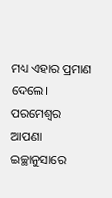ମଧ୍ୟ ଏହାର ପ୍ରମାଣ ଦେଲେ। ପରମେଶ୍ୱର ଆପଣା ଇଚ୍ଛାନୁସାରେ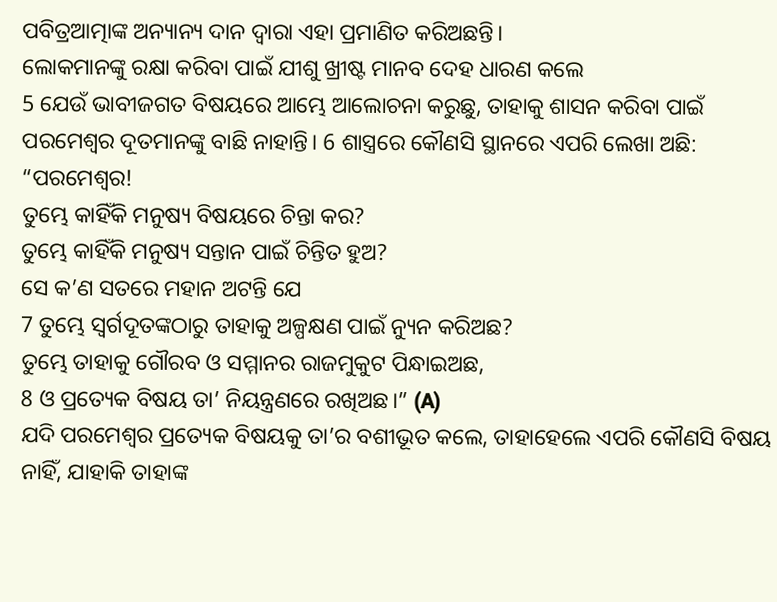ପବିତ୍ରଆତ୍ମାଙ୍କ ଅନ୍ୟାନ୍ୟ ଦାନ ଦ୍ୱାରା ଏହା ପ୍ରମାଣିତ କରିଅଛନ୍ତି।
ଲୋକମାନଙ୍କୁ ରକ୍ଷା କରିବା ପାଇଁ ଯୀଶୁ ଖ୍ରୀଷ୍ଟ ମାନବ ଦେହ ଧାରଣ କଲେ
5 ଯେଉଁ ଭାବୀଜଗତ ବିଷୟରେ ଆମ୍ଭେ ଆଲୋଚନା କରୁଛୁ, ତାହାକୁ ଶାସନ କରିବା ପାଇଁ ପରମେଶ୍ୱର ଦୂତମାନଙ୍କୁ ବାଛି ନାହାନ୍ତି। 6 ଶାସ୍ତ୍ରରେ କୌଣସି ସ୍ଥାନରେ ଏପରି ଲେଖା ଅଛି:
“ପରମେଶ୍ୱର!
ତୁମ୍ଭେ କାହିଁକି ମନୁଷ୍ୟ ବିଷୟରେ ଚିନ୍ତା କର?
ତୁମ୍ଭେ କାହିଁକି ମନୁଷ୍ୟ ସନ୍ତାନ ପାଇଁ ଚିନ୍ତିତ ହୁଅ?
ସେ କ’ଣ ସତରେ ମହାନ ଅଟନ୍ତି ଯେ
7 ତୁମ୍ଭେ ସ୍ୱର୍ଗଦୂତଙ୍କଠାରୁ ତାହାକୁ ଅଳ୍ପକ୍ଷଣ ପାଇଁ ନ୍ୟୁନ କରିଅଛ?
ତୁମ୍ଭେ ତାହାକୁ ଗୌରବ ଓ ସମ୍ମାନର ରାଜମୁକୁଟ ପିନ୍ଧାଇଅଛ,
8 ଓ ପ୍ରତ୍ୟେକ ବିଷୟ ତା’ ନିୟନ୍ତ୍ରଣରେ ରଖିଅଛ।” (A)
ଯଦି ପରମେଶ୍ୱର ପ୍ରତ୍ୟେକ ବିଷୟକୁ ତା’ର ବଶୀଭୂତ କଲେ, ତାହାହେଲେ ଏପରି କୌଣସି ବିଷୟ ନାହିଁ, ଯାହାକି ତାହାଙ୍କ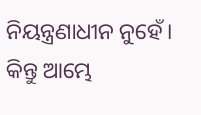ନିୟନ୍ତ୍ରଣାଧୀନ ନୁହେଁ। କିନ୍ତୁ ଆମ୍ଭେ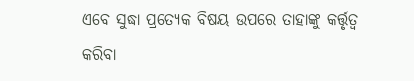ଏବେ ସୁଦ୍ଧା ପ୍ରତ୍ୟେକ ବିଷୟ ଉପରେ ତାହାଙ୍କୁ କର୍ତ୍ତୃତ୍ୱ କରିବା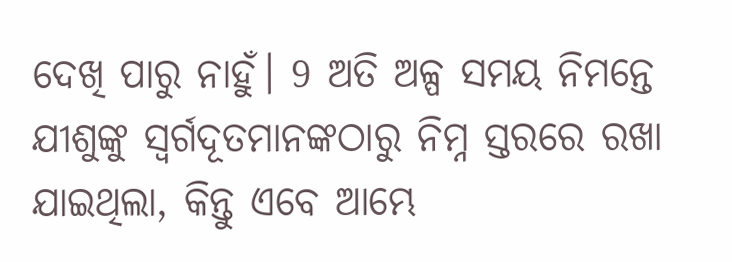ଦେଖି ପାରୁ ନାହୁଁ। 9 ଅତି ଅଳ୍ପ ସମୟ ନିମନ୍ତେ ଯୀଶୁଙ୍କୁ ସ୍ୱର୍ଗଦୂତମାନଙ୍କଠାରୁ ନିମ୍ନ ସ୍ତରରେ ରଖା ଯାଇଥିଲା, କିନ୍ତୁ ଏବେ ଆମ୍ଭେ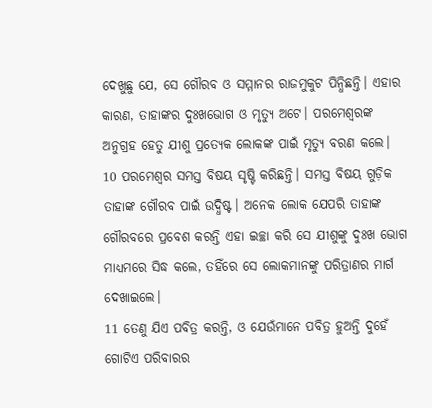ଦେଖୁଛୁ ଯେ, ସେ ଗୌରବ ଓ ସମ୍ମାନର ରାଜମୁକୁଟ ପିନ୍ଧିଛନ୍ତି। ଏହାର କାରଣ, ତାହାଙ୍କର ଦୁଃଖଭୋଗ ଓ ମୃତ୍ୟୁ ଅଟେ। ପରମେଶ୍ୱରଙ୍କ ଅନୁଗ୍ରହ ହେତୁ ଯୀଶୁ ପ୍ରତ୍ୟେକ ଲୋକଙ୍କ ପାଇଁ ମୃତ୍ୟୁ ବରଣ କଲେ।
10 ପରମେଶ୍ୱର ସମସ୍ତ ବିଷୟ ସୃଷ୍ଟି କରିଛନ୍ତି। ସମସ୍ତ ବିଷୟ ଗୁଡ଼ିକ ତାହାଙ୍କ ଗୌରବ ପାଇଁ ଉଦ୍ଧିଷ୍ଟ। ଅନେକ ଲୋକ ଯେପରି ତାହାଙ୍କ ଗୌରବରେ ପ୍ରବେଶ କରନ୍ତି ଏହା ଇଚ୍ଛା କରି ସେ ଯୀଶୁଙ୍କୁ ଦୁଃଖ ଭୋଗ ମାଧ୍ୟମରେ ସିଦ୍ଧ କଲେ, ତହିଁରେ ସେ ଲୋକମାନଙ୍କୁ ପରିତ୍ରାଣର ମାର୍ଗ ଦେଖାଇଲେ।
11 ତେଣୁ ଯିଏ ପବିତ୍ର କରନ୍ତି, ଓ ଯେଉଁମାନେ ପବିତ୍ର ହୁଅନ୍ତି ଦୁହେଁ ଗୋଟିଏ ପରିବାରର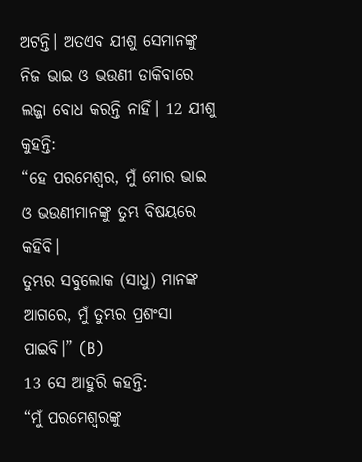ଅଟନ୍ତି। ଅତଏବ ଯୀଶୁ ସେମାନଙ୍କୁ ନିଜ ଭାଇ ଓ ଭଉଣୀ ଡାକିବାରେ ଲଜ୍ଜା ବୋଧ କରନ୍ତି ନାହିଁ। 12 ଯୀଶୁ କୁହନ୍ତି:
“ହେ ପରମେଶ୍ୱର, ମୁଁ ମୋର ଭାଇ ଓ ଭଉଣୀମାନଙ୍କୁ ତୁମ୍ଭ ବିଷୟରେ କହିବି।
ତୁମ୍ଭର ସବୁଲୋକ (ସାଧୁ) ମାନଙ୍କ ଆଗରେ, ମୁଁ ତୁମ୍ଭର ପ୍ରଶଂସା ପାଇବି।” (B)
13 ସେ ଆହୁରି କହନ୍ତି:
“ମୁଁ ପରମେଶ୍ୱରଙ୍କୁ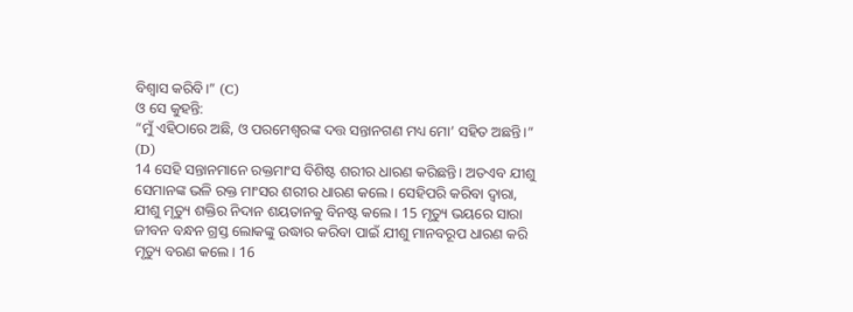ବିଶ୍ୱାସ କରିବି।” (C)
ଓ ସେ କୁହନ୍ତି:
“ମୁଁ ଏହିଠାରେ ଅଛି, ଓ ପରମେଶ୍ୱରଙ୍କ ଦତ୍ତ ସନ୍ତାନଗଣ ମଧ୍ୟ ମୋ’ ସହିତ ଅଛନ୍ତି।” (D)
14 ସେହି ସନ୍ତାନମାନେ ରକ୍ତମାଂସ ବିଶିଷ୍ଟ ଶରୀର ଧାରଣ କରିଛନ୍ତି। ଅତଏବ ଯୀଶୁ ସେମାନଙ୍କ ଭଳି ରକ୍ତ ମାଂସର ଶରୀର ଧାରଣ କଲେ। ସେହିପରି କରିବା ଦ୍ୱାରା, ଯୀଶୁ ମୃତ୍ୟୁ ଶକ୍ତିର ନିଦାନ ଶୟତାନକୁ ବିନଷ୍ଟ କଲେ। 15 ମୃତ୍ୟୁ ଭୟରେ ସାରା ଜୀବନ ବନ୍ଧନ ଗ୍ରସ୍ତ ଲୋକଙ୍କୁ ଉଦ୍ଧାର କରିବା ପାଇଁ ଯୀଶୁ ମାନବରୂପ ଧାରଣ କରି ମୃତ୍ୟୁ ବରଣ କଲେ। 16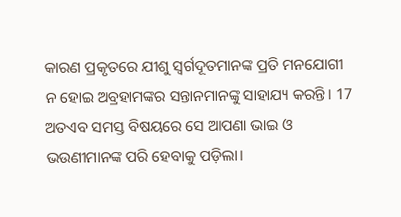କାରଣ ପ୍ରକୃତରେ ଯୀଶୁ ସ୍ୱର୍ଗଦୂତମାନଙ୍କ ପ୍ରତି ମନଯୋଗୀ ନ ହୋଇ ଅବ୍ରହାମଙ୍କର ସନ୍ତାନମାନଙ୍କୁ ସାହାଯ୍ୟ କରନ୍ତି। 17 ଅତଏବ ସମସ୍ତ ବିଷୟରେ ସେ ଆପଣା ଭାଇ ଓ ଭଉଣୀମାନଙ୍କ ପରି ହେବାକୁ ପଡ଼ିଲା।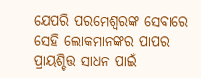ଯେପରି ପରମେଶ୍ୱରଙ୍କ ସେବାରେ ସେହି ଲୋକମାନଙ୍କର ପାପର ପ୍ରାୟଶ୍ଚିତ୍ତ ସାଧନ ପାଇଁ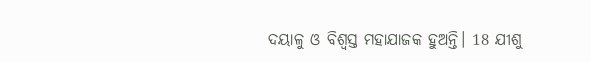ଦୟାଳୁ ଓ ବିଶ୍ୱସ୍ତ ମହାଯାଜକ ହୁଅନ୍ତି। 18 ଯୀଶୁ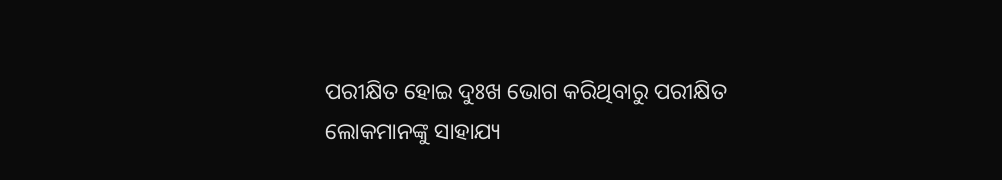ପରୀକ୍ଷିତ ହୋଇ ଦୁଃଖ ଭୋଗ କରିଥିବାରୁ ପରୀକ୍ଷିତ ଲୋକମାନଙ୍କୁ ସାହାଯ୍ୟ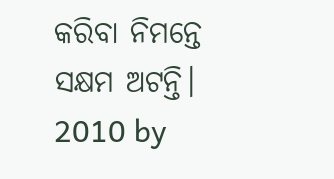କରିବା ନିମନ୍ତେ ସକ୍ଷମ ଅଟନ୍ତି।
2010 by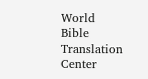World Bible Translation Center